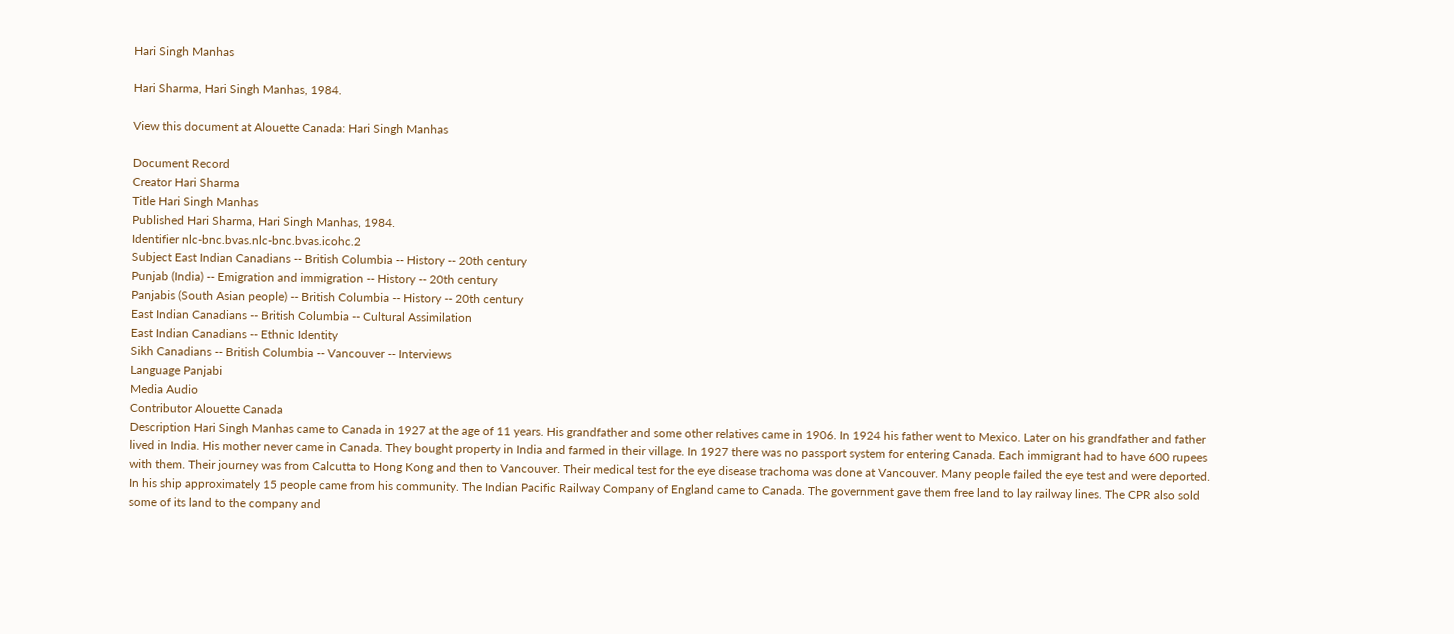Hari Singh Manhas

Hari Sharma, Hari Singh Manhas, 1984.

View this document at Alouette Canada: Hari Singh Manhas

Document Record
Creator Hari Sharma
Title Hari Singh Manhas
Published Hari Sharma, Hari Singh Manhas, 1984.
Identifier nlc-bnc.bvas.nlc-bnc.bvas.icohc.2
Subject East Indian Canadians -- British Columbia -- History -- 20th century
Punjab (India) -- Emigration and immigration -- History -- 20th century
Panjabis (South Asian people) -- British Columbia -- History -- 20th century
East Indian Canadians -- British Columbia -- Cultural Assimilation
East Indian Canadians -- Ethnic Identity
Sikh Canadians -- British Columbia -- Vancouver -- Interviews
Language Panjabi
Media Audio
Contributor Alouette Canada
Description Hari Singh Manhas came to Canada in 1927 at the age of 11 years. His grandfather and some other relatives came in 1906. In 1924 his father went to Mexico. Later on his grandfather and father lived in India. His mother never came in Canada. They bought property in India and farmed in their village. In 1927 there was no passport system for entering Canada. Each immigrant had to have 600 rupees with them. Their journey was from Calcutta to Hong Kong and then to Vancouver. Their medical test for the eye disease trachoma was done at Vancouver. Many people failed the eye test and were deported. In his ship approximately 15 people came from his community. The Indian Pacific Railway Company of England came to Canada. The government gave them free land to lay railway lines. The CPR also sold some of its land to the company and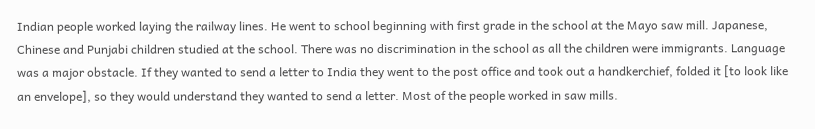Indian people worked laying the railway lines. He went to school beginning with first grade in the school at the Mayo saw mill. Japanese, Chinese and Punjabi children studied at the school. There was no discrimination in the school as all the children were immigrants. Language was a major obstacle. If they wanted to send a letter to India they went to the post office and took out a handkerchief, folded it [to look like an envelope], so they would understand they wanted to send a letter. Most of the people worked in saw mills.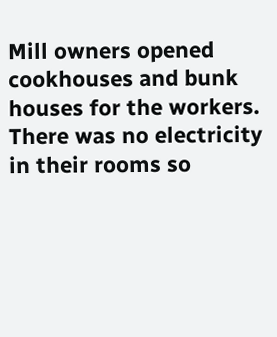Mill owners opened cookhouses and bunk houses for the workers. There was no electricity in their rooms so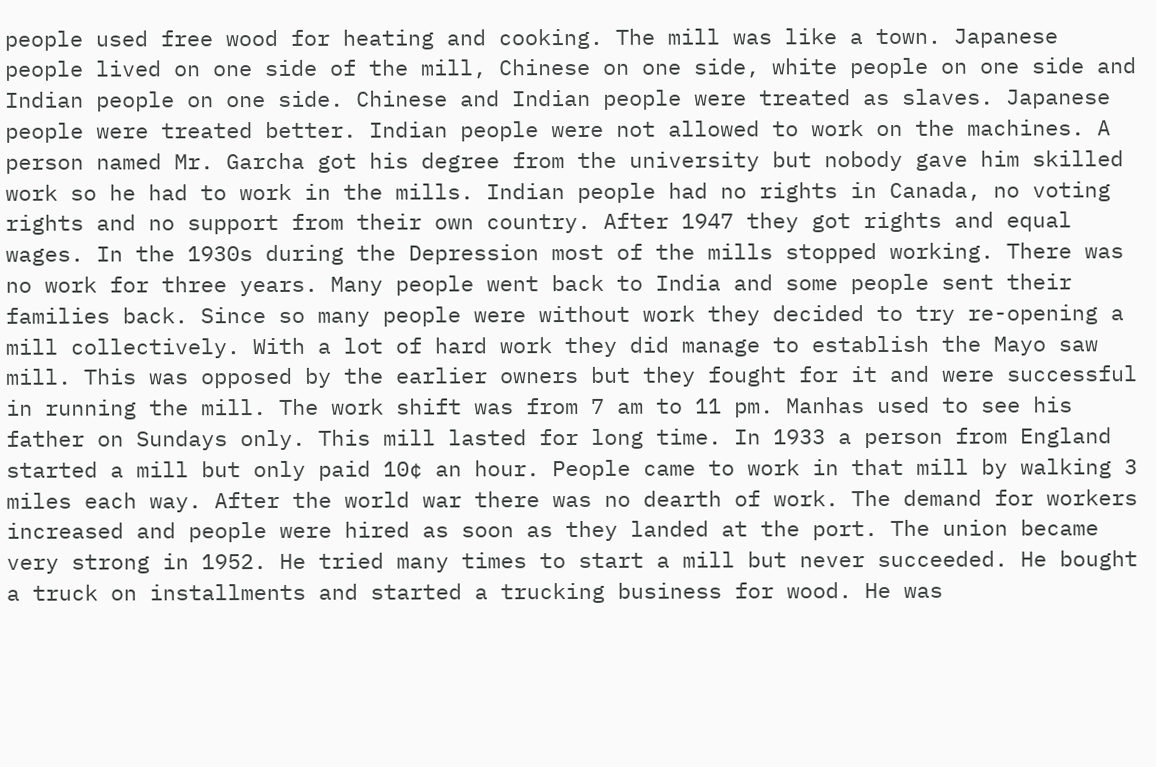people used free wood for heating and cooking. The mill was like a town. Japanese people lived on one side of the mill, Chinese on one side, white people on one side and Indian people on one side. Chinese and Indian people were treated as slaves. Japanese people were treated better. Indian people were not allowed to work on the machines. A person named Mr. Garcha got his degree from the university but nobody gave him skilled work so he had to work in the mills. Indian people had no rights in Canada, no voting rights and no support from their own country. After 1947 they got rights and equal wages. In the 1930s during the Depression most of the mills stopped working. There was no work for three years. Many people went back to India and some people sent their families back. Since so many people were without work they decided to try re-opening a mill collectively. With a lot of hard work they did manage to establish the Mayo saw mill. This was opposed by the earlier owners but they fought for it and were successful in running the mill. The work shift was from 7 am to 11 pm. Manhas used to see his father on Sundays only. This mill lasted for long time. In 1933 a person from England started a mill but only paid 10¢ an hour. People came to work in that mill by walking 3 miles each way. After the world war there was no dearth of work. The demand for workers increased and people were hired as soon as they landed at the port. The union became very strong in 1952. He tried many times to start a mill but never succeeded. He bought a truck on installments and started a trucking business for wood. He was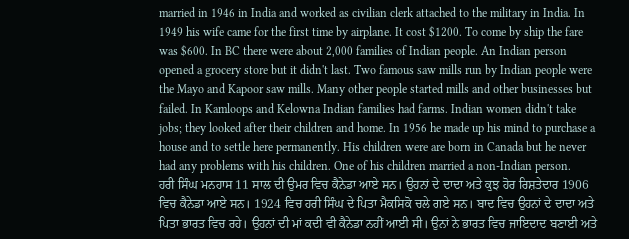married in 1946 in India and worked as civilian clerk attached to the military in India. In 1949 his wife came for the first time by airplane. It cost $1200. To come by ship the fare was $600. In BC there were about 2,000 families of Indian people. An Indian person opened a grocery store but it didn't last. Two famous saw mills run by Indian people were the Mayo and Kapoor saw mills. Many other people started mills and other businesses but failed. In Kamloops and Kelowna Indian families had farms. Indian women didn't take jobs; they looked after their children and home. In 1956 he made up his mind to purchase a house and to settle here permanently. His children were are born in Canada but he never had any problems with his children. One of his children married a non-Indian person.
ਹਰੀ ਸਿੰਘ ਮਨਹਾਸ 11 ਸਾਲ ਦੀ ਉਮਰ ਵਿਚ ਕੈਨੇਡਾ ਆਏ ਸਨ। ਉਹਨਾਂ ਦੇ ਦਾਦਾ ਅਤੇ ਕੁਝ ਹੋਰ ਰਿਸ਼ਤੇਦਾਰ 1906 ਵਿਚ ਕੈਨੇਡਾ ਆਏ ਸਨ। 1924 ਵਿਚ ਹਰੀ ਸਿੰਘ ਦੇ ਪਿਤਾ ਮੈਕਸਿਕੋ ਚਲੇ ਗਏ ਸਨ। ਬਾਦ ਵਿਚ ਉਹਨਾਂ ਦੇ ਦਾਦਾ ਅਤੇ ਪਿਤਾ ਭਾਰਤ ਵਿਚ ਰਹੇ। ਉਹਨਾਂ ਦੀ ਮਾਂ ਕਦੀ ਵੀ ਕੈਨੇਡਾ ਨਹੀਂ ਆਈ ਸੀ। ਉਨਾਂ ਨੇ ਭਾਰਤ ਵਿਚ ਜਾਇਦਾਦ ਬਣਾਈ ਅਤੇ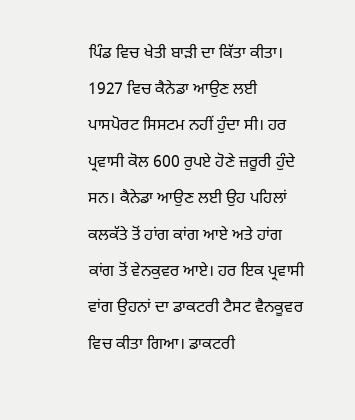ਪਿੰਡ ਵਿਚ ਖੇਤੀ ਬਾੜੀ ਦਾ ਕਿੱਤਾ ਕੀਤਾ। 1927 ਵਿਚ ਕੈਨੇਡਾ ਆਉਣ ਲਈ ਪਾਸਪੋਰਟ ਸਿਸਟਮ ਨਹੀਂ ਹੁੰਦਾ ਸੀ। ਹਰ ਪ੍ਰਵਾਸੀ ਕੋਲ 600 ਰੁਪਏ ਹੋਣੇ ਜ਼ਰੂਰੀ ਹੁੰਦੇ ਸਨ। ਕੈਨੇਡਾ ਆਉਣ ਲਈ ਉਹ ਪਹਿਲਾਂ ਕਲਕੱਤੇ ਤੋਂ ਹਾਂਗ ਕਾਂਗ ਆਏ ਅਤੇ ਹਾਂਗ ਕਾਂਗ ਤੋਂ ਵੇਨਕੁਵਰ ਆਏ। ਹਰ ਇਕ ਪ੍ਰਵਾਸੀ ਵਾਂਗ ਉਹਨਾਂ ਦਾ ਡਾਕਟਰੀ ਟੈਸਟ ਵੈਨਕੂਵਰ ਵਿਚ ਕੀਤਾ ਗਿਆ। ਡਾਕਟਰੀ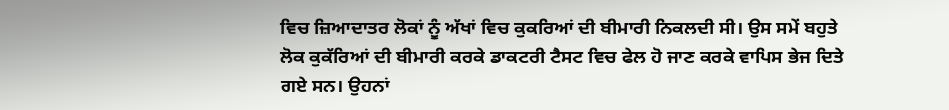ਵਿਚ ਜ਼ਿਆਦਾਤਰ ਲੋਕਾਂ ਨੂੰ ਅੱਖਾਂ ਵਿਚ ਕੁਕਰਿਆਂ ਦੀ ਬੀਮਾਰੀ ਨਿਕਲਦੀ ਸੀ। ਉਸ ਸਮੇਂ ਬਹੁਤੇ ਲੋਕ ਕੁਕੱਰਿਆਂ ਦੀ ਬੀਮਾਰੀ ਕਰਕੇ ਡਾਕਟਰੀ ਟੈਸਟ ਵਿਚ ਫੇਲ ਹੋ ਜਾਣ ਕਰਕੇ ਵਾਪਿਸ ਭੇਜ ਦਿਤੇ ਗਏ ਸਨ। ਉਹਨਾਂ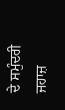ਦੇ ਸਮੁੰਦਰੀ ਜਹਾਜ਼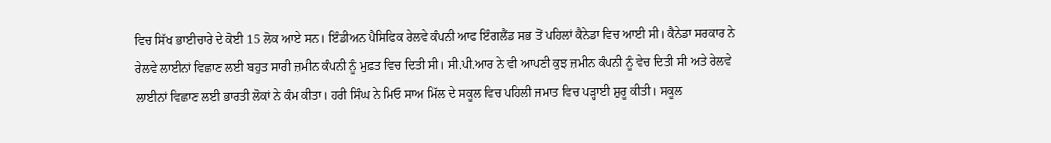ਵਿਚ ਸਿੱਖ ਭਾਈਚਾਰੇ ਦੇ ਕੋਈ 15 ਲੋਕ ਆਏ ਸਨ। ਇੰਡੀਅਨ ਪੈਸਿਫਿਕ ਰੇਲਵੇ ਕੰਪਨੀ ਆਫ ਇੰਗਲੈਂਡ ਸਭ ਤੋਂ ਪਹਿਲਾਂ ਕੈਨੇਡਾ ਵਿਚ ਆਈ ਸੀ। ਕੈਨੇਡਾ ਸਰਕਾਰ ਨੇ ਰੇਲਵੇ ਲਾਈਨਾਂ ਵਿਛਾਣ ਲਈ ਬਹੁਤ ਸਾਰੀ ਜ਼ਮੀਨ ਕੰਪਨੀ ਨੂੰ ਮੁਫ਼ਤ ਵਿਚ ਦਿਤੀ ਸੀ। ਸੀ.ਪੀ.ਆਰ ਨੇ ਵੀ ਆਪਣੀ ਕੁਝ ਜ਼ਮੀਨ ਕੰਪਨੀ ਨੂੰ ਵੇਚ ਦਿਤੀ ਸੀ ਅਤੇ ਰੇਲਵੇ ਲਾਈਨਾਂ ਵਿਛਾਣ ਲਈ ਭਾਰਤੀ ਲੋਕਾਂ ਨੇ ਕੰਮ ਕੀਤਾ। ਹਰੀ ਸਿੰਘ ਨੇ ਮਿਓ ਸਾਅ ਮਿੱਲ ਦੇ ਸਕੂਲ ਵਿਚ ਪਹਿਲੀ ਜਮਾਤ ਵਿਚ ਪੜ੍ਹਾਈ ਸ਼ੁਰੂ ਕੀਤੀ। ਸਕੂਲ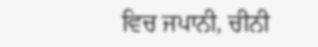ਵਿਚ ਜਪਾਨੀ, ਚੀਨੀ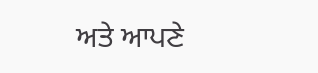ਅਤੇ ਆਪਣੇ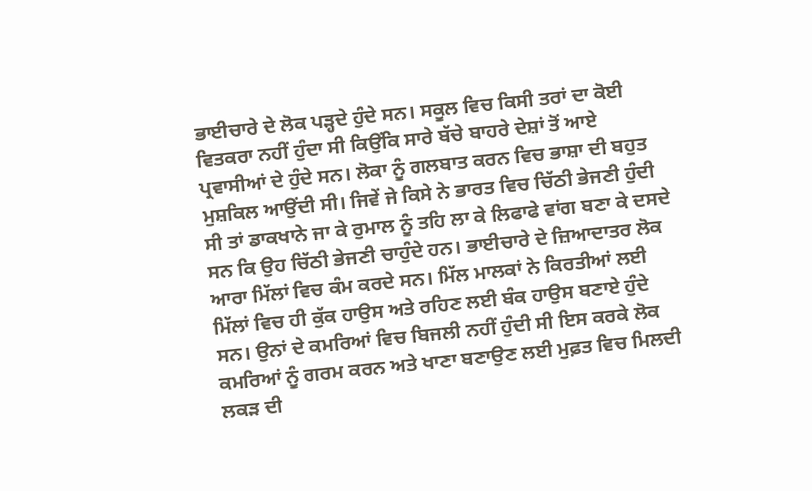ਭਾਈਚਾਰੇ ਦੇ ਲੋਕ ਪੜ੍ਹਦੇ ਹੁੰਦੇ ਸਨ। ਸਕੂਲ ਵਿਚ ਕਿਸੀ ਤਰਾਂ ਦਾ ਕੋਈ ਵਿਤਕਰਾ ਨਹੀਂ ਹੁੰਦਾ ਸੀ ਕਿਉਂਕਿ ਸਾਰੇ ਬੱਚੇ ਬਾਹਰੇ ਦੇਸ਼ਾਂ ਤੋਂ ਆਏ ਪ੍ਰਵਾਸੀਆਂ ਦੇ ਹੁੰਦੇ ਸਨ। ਲੋਕਾ ਨੂੰ ਗਲਬਾਤ ਕਰਨ ਵਿਚ ਭਾਸ਼ਾ ਦੀ ਬਹੁਤ ਮੁਸ਼ਕਿਲ ਆਉਂਦੀ ਸੀ। ਜਿਵੇਂ ਜੇ ਕਿਸੇ ਨੇ ਭਾਰਤ ਵਿਚ ਚਿੱਠੀ ਭੇਜਣੀ ਹੁੰਦੀ ਸੀ ਤਾਂ ਡਾਕਖਾਨੇ ਜਾ ਕੇ ਰੁਮਾਲ ਨੂੰ ਤਹਿ ਲਾ ਕੇ ਲਿਫਾਫੇ ਵਾਂਗ ਬਣਾ ਕੇ ਦਸਦੇ ਸਨ ਕਿ ਉਹ ਚਿੱਠੀ ਭੇਜਣੀ ਚਾਹੁੰਦੇ ਹਨ। ਭਾਈਚਾਰੇ ਦੇ ਜ਼ਿਆਦਾਤਰ ਲੋਕ ਆਰਾ ਮਿੱਲਾਂ ਵਿਚ ਕੰਮ ਕਰਦੇ ਸਨ। ਮਿੱਲ ਮਾਲਕਾਂ ਨੇ ਕਿਰਤੀਆਂ ਲਈ ਮਿੱਲਾਂ ਵਿਚ ਹੀ ਕੁੱਕ ਹਾਉਸ ਅਤੇ ਰਹਿਣ ਲਈ ਬੰਕ ਹਾਉਸ ਬਣਾਏ ਹੁੰਦੇ ਸਨ। ਉਨਾਂ ਦੇ ਕਮਰਿਆਂ ਵਿਚ ਬਿਜਲੀ ਨਹੀਂ ਹੁੰਦੀ ਸੀ ਇਸ ਕਰਕੇ ਲੋਕ ਕਮਰਿਆਂ ਨੂੰ ਗਰਮ ਕਰਨ ਅਤੇ ਖਾਣਾ ਬਣਾਉਣ ਲਈ ਮੁਫ਼ਤ ਵਿਚ ਮਿਲਦੀ ਲਕੜ ਦੀ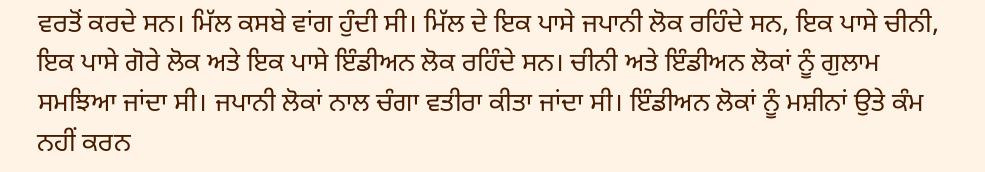ਵਰਤੋਂ ਕਰਦੇ ਸਨ। ਮਿੱਲ ਕਸਬੇ ਵਾਂਗ ਹੁੰਦੀ ਸੀ। ਮਿੱਲ ਦੇ ਇਕ ਪਾਸੇ ਜਪਾਨੀ ਲੋਕ ਰਹਿੰਦੇ ਸਨ, ਇਕ ਪਾਸੇ ਚੀਨੀ, ਇਕ ਪਾਸੇ ਗੋਰੇ ਲੋਕ ਅਤੇ ਇਕ ਪਾਸੇ ਇੰਡੀਅਨ ਲੋਕ ਰਹਿੰਦੇ ਸਨ। ਚੀਨੀ ਅਤੇ ਇੰਡੀਅਨ ਲੋਕਾਂ ਨੂੰ ਗੁਲਾਮ ਸਮਝਿਆ ਜਾਂਦਾ ਸੀ। ਜਪਾਨੀ ਲੋਕਾਂ ਨਾਲ ਚੰਗਾ ਵਤੀਰਾ ਕੀਤਾ ਜਾਂਦਾ ਸੀ। ਇੰਡੀਅਨ ਲੋਕਾਂ ਨੂੰ ਮਸ਼ੀਨਾਂ ਉਤੇ ਕੰਮ ਨਹੀਂ ਕਰਨ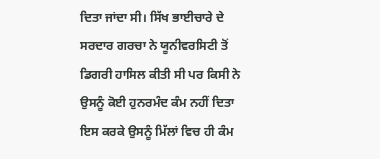ਦਿਤਾ ਜਾਂਦਾ ਸੀ। ਸਿੱਖ ਭਾਈਚਾਰੇ ਦੇ ਸਰਦਾਰ ਗਰਚਾ ਨੇ ਯੂਨੀਵਰਸਿਟੀ ਤੋਂ ਡਿਗਰੀ ਹਾਸਿਲ ਕੀਤੀ ਸੀ ਪਰ ਕਿਸੀ ਨੇ ਉਸਨੂੰ ਕੋਈ ਹੁਨਰਮੰਦ ਕੰਮ ਨਹੀਂ ਦਿਤਾ ਇਸ ਕਰਕੇ ਉਸਨੂੰ ਮਿੱਲਾਂ ਵਿਚ ਹੀ ਕੰਮ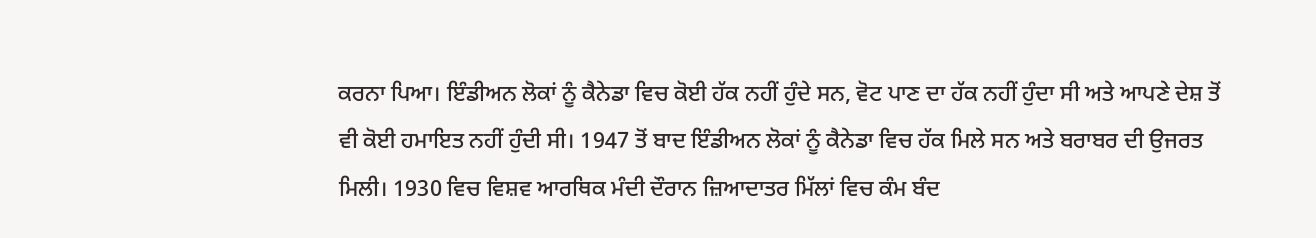ਕਰਨਾ ਪਿਆ। ਇੰਡੀਅਨ ਲੋਕਾਂ ਨੂੰ ਕੈਨੇਡਾ ਵਿਚ ਕੋਈ ਹੱਕ ਨਹੀਂ ਹੁੰਦੇ ਸਨ, ਵੋਟ ਪਾਣ ਦਾ ਹੱਕ ਨਹੀਂ ਹੁੰਦਾ ਸੀ ਅਤੇ ਆਪਣੇ ਦੇਸ਼ ਤੋਂ ਵੀ ਕੋਈ ਹਮਾਇਤ ਨਹੀਂ ਹੁੰਦੀ ਸੀ। 1947 ਤੋਂ ਬਾਦ ਇੰਡੀਅਨ ਲੋਕਾਂ ਨੂੰ ਕੈਨੇਡਾ ਵਿਚ ਹੱਕ ਮਿਲੇ ਸਨ ਅਤੇ ਬਰਾਬਰ ਦੀ ਉਜਰਤ ਮਿਲੀ। 1930 ਵਿਚ ਵਿਸ਼ਵ ਆਰਥਿਕ ਮੰਦੀ ਦੌਰਾਨ ਜ਼ਿਆਦਾਤਰ ਮਿੱਲਾਂ ਵਿਚ ਕੰਮ ਬੰਦ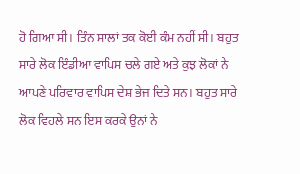ਹੋ ਗਿਆ ਸੀ। ਤਿੰਨ ਸਾਲਾਂ ਤਕ ਕੋਈ ਕੰਮ ਨਹੀਂ ਸੀ। ਬਹੁਤ ਸਾਰੇ ਲੋਕ ਇੰਡੀਆ ਵਾਪਿਸ ਚਲੇ ਗਏ ਅਤੇ ਕੁਝ ਲੋਕਾਂ ਨੇ ਆਪਣੇ ਪਰਿਵਾਰ ਵਾਪਿਸ ਦੇਸ਼ ਭੇਜ ਦਿਤੇ ਸਨ। ਬਹੁਤ ਸਾਰੇ ਲੋਕ ਵਿਹਲੇ ਸਨ ਇਸ ਕਰਕੇ ਉਨਾਂ ਨੇ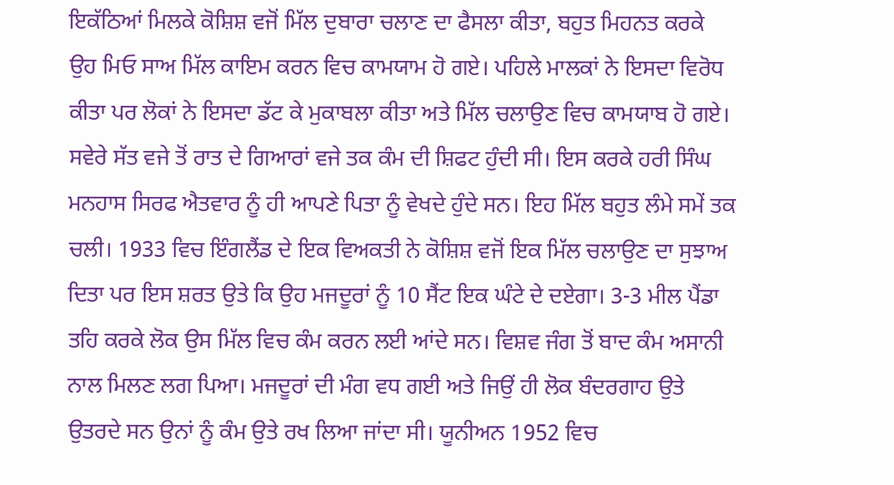ਇਕੱਠਿਆਂ ਮਿਲਕੇ ਕੋਸ਼ਿਸ਼ ਵਜੋਂ ਮਿੱਲ ਦੁਬਾਰਾ ਚਲਾਣ ਦਾ ਫੈਸਲਾ ਕੀਤਾ, ਬਹੁਤ ਮਿਹਨਤ ਕਰਕੇ ਉਹ ਮਿਓ ਸਾਅ ਮਿੱਲ ਕਾਇਮ ਕਰਨ ਵਿਚ ਕਾਮਯਾਮ ਹੋ ਗਏ। ਪਹਿਲੇ ਮਾਲਕਾਂ ਨੇ ਇਸਦਾ ਵਿਰੋਧ ਕੀਤਾ ਪਰ ਲੋਕਾਂ ਨੇ ਇਸਦਾ ਡੱਟ ਕੇ ਮੁਕਾਬਲਾ ਕੀਤਾ ਅਤੇ ਮਿੱਲ ਚਲਾਉਣ ਵਿਚ ਕਾਮਯਾਬ ਹੋ ਗਏ। ਸਵੇਰੇ ਸੱਤ ਵਜੇ ਤੋਂ ਰਾਤ ਦੇ ਗਿਆਰਾਂ ਵਜੇ ਤਕ ਕੰਮ ਦੀ ਸ਼ਿਫਟ ਹੁੰਦੀ ਸੀ। ਇਸ ਕਰਕੇ ਹਰੀ ਸਿੰਘ ਮਨਹਾਸ ਸਿਰਫ ਐਤਵਾਰ ਨੂੰ ਹੀ ਆਪਣੇ ਪਿਤਾ ਨੂੰ ਵੇਖਦੇ ਹੁੰਦੇ ਸਨ। ਇਹ ਮਿੱਲ ਬਹੁਤ ਲੰਮੇ ਸਮੇਂ ਤਕ ਚਲੀ। 1933 ਵਿਚ ਇੰਗਲੈਂਡ ਦੇ ਇਕ ਵਿਅਕਤੀ ਨੇ ਕੋਸ਼ਿਸ਼ ਵਜੋਂ ਇਕ ਮਿੱਲ ਚਲਾਉਣ ਦਾ ਸੁਝਾਅ ਦਿਤਾ ਪਰ ਇਸ ਸ਼ਰਤ ਉਤੇ ਕਿ ਉਹ ਮਜਦੂਰਾਂ ਨੂੰ 10 ਸੈਂਟ ਇਕ ਘੰਟੇ ਦੇ ਦਏਗਾ। 3-3 ਮੀਲ ਪੈਂਡਾ ਤਹਿ ਕਰਕੇ ਲੋਕ ਉਸ ਮਿੱਲ ਵਿਚ ਕੰਮ ਕਰਨ ਲਈ ਆਂਦੇ ਸਨ। ਵਿਸ਼ਵ ਜੰਗ ਤੋਂ ਬਾਦ ਕੰਮ ਅਸਾਨੀ ਨਾਲ ਮਿਲਣ ਲਗ ਪਿਆ। ਮਜਦੂਰਾਂ ਦੀ ਮੰਗ ਵਧ ਗਈ ਅਤੇ ਜਿਉਂ ਹੀ ਲੋਕ ਬੰਦਰਗਾਹ ਉਤੇ ਉਤਰਦੇ ਸਨ ਉਨਾਂ ਨੂੰ ਕੰਮ ਉਤੇ ਰਖ ਲਿਆ ਜਾਂਦਾ ਸੀ। ਯੂਨੀਅਨ 1952 ਵਿਚ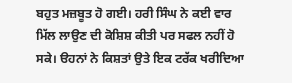ਬਹੁਤ ਮਜ਼ਬੂਤ ਹੋ ਗਈ। ਹਰੀ ਸਿੰਘ ਨੇ ਕਈ ਵਾਰ ਮਿੱਲ ਲਾਉਣ ਦੀ ਕੋਸ਼ਿਸ਼ ਕੀਤੀ ਪਰ ਸਫਲ ਨਹੀਂ ਹੋ ਸਕੇ। ੳਹਨਾਂ ਨੇ ਕਿਸ਼ਤਾਂ ਉਤੇ ਇਕ ਟਰੱਕ ਖਰੀਦਿਆ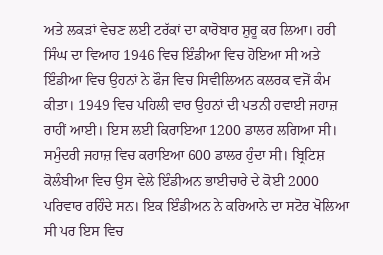ਅਤੇ ਲਕੜਾਂ ਵੇਚਣ ਲਈ ਟਰੱਕਾਂ ਦਾ ਕਾਰੋਬਾਰ ਸ਼ੁਰੂ ਕਰ ਲਿਆ। ਹਰੀ ਸਿੰਘ ਦਾ ਵਿਆਹ 1946 ਵਿਚ ਇੰਡੀਆ ਵਿਚ ਹੋਇਆ ਸੀ ਅਤੇ ਇੰਡੀਆ ਵਿਚ ਉਹਨਾਂ ਨੇ ਫੌਜ ਵਿਚ ਸਿਵੀਲਿਅਨ ਕਲਰਕ ਵਜੋਂ ਕੰਮ ਕੀਤਾ। 1949 ਵਿਚ ਪਹਿਲੀ ਵਾਰ ਉਹਨਾਂ ਦੀ ਪਤਨੀ ਹਵਾਈ ਜਹਾਜ਼ ਰਾਹੀਂ ਆਈ। ਇਸ ਲਈ ਕਿਰਾਇਆ 1200 ਡਾਲਰ ਲਗਿਆ ਸੀ। ਸਮੁੰਦਰੀ ਜਹਾਜ਼ ਵਿਚ ਕਰਾਇਆ 600 ਡਾਲਰ ਹੁੰਦਾ ਸੀ। ਬ੍ਰਿਟਿਸ਼ ਕੋਲੰਬੀਆ ਵਿਚ ਉਸ ਵੇਲੇ ਇੰਡੀਅਨ ਭਾਈਚਾਰੇ ਦੇ ਕੋਈ 2000 ਪਰਿਵਾਰ ਰਹਿੰਦੇ ਸਨ। ਇਕ ਇੰਡੀਅਨ ਨੇ ਕਰਿਆਨੇ ਦਾ ਸਟੋਰ ਖੋਲਿਆ ਸੀ ਪਰ ਇਸ ਵਿਚ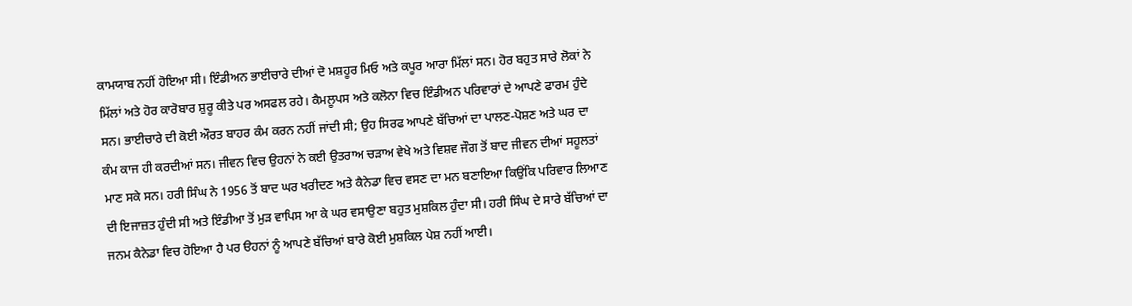ਕਾਮਯਾਬ ਨਹੀਂ ਹੋਇਆ ਸੀ। ਇੰਡੀਅਨ ਭਾਈਚਾਰੇ ਦੀਆਂ ਦੋ ਮਸ਼ਹੂਰ ਮਿਓ ਅਤੇ ਕਪੂਰ ਆਰਾ ਮਿੱਲਾਂ ਸਨ। ਹੋਰ ਬਹੁਤ ਸਾਰੇ ਲੋਕਾਂ ਨੇ ਮਿੱਲਾਂ ਅਤੇ ਹੋਰ ਕਾਰੋਬਾਰ ਸ਼ੁਰੂ ਕੀਤੇ ਪਰ ਅਸਫਲ ਰਹੇ। ਕੈਮਲੂਪਸ ਅਤੇ ਕਲੋਨਾ ਵਿਚ ਇੰਡੀਅਨ ਪਰਿਵਾਰਾਂ ਦੇ ਆਪਣੇ ਫਾਰਮ ਹੁੰਦੇ ਸਨ। ਭਾਈਚਾਰੇ ਦੀ ਕੋਈ ਔਰਤ ਬਾਹਰ ਕੰਮ ਕਰਨ ਨਹੀਂ ਜਾਂਦੀ ਸੀ; ਉਹ ਸਿਰਫ ਆਪਣੇ ਬੱਚਿਆਂ ਦਾ ਪਾਲਣ-ਪੋਸ਼ਣ ਅਤੇ ਘਰ ਦਾ ਕੰਮ ਕਾਜ ਹੀ ਕਰਦੀਆਂ ਸਨ। ਜੀਵਨ ਵਿਚ ਉਹਨਾਂ ਨੇ ਕਈ ਉਤਰਾਅ ਚੜਾਅ ਵੇਖੇ ਅਤੇ ਵਿਸ਼ਵ ਜੌਗ ਤੋਂ ਬਾਦ ਜੀਵਨ ਦੀਆਂ ਸਹੂਲਤਾਂ ਮਾਣ ਸਕੇ ਸਨ। ਹਰੀ ਸਿੰਘ ਨੇ 1956 ਤੋਂ ਬਾਦ ਘਰ ਖਰੀਦਣ ਅਤੇ ਕੈਨੇਡਾ ਵਿਚ ਵਸਣ ਦਾ ਮਨ ਬਣਾਇਆ ਕਿਉਂਕਿ ਪਰਿਵਾਰ ਲਿਆਣ ਦੀ ਇਜਾਜ਼ਤ ਹੁੰਦੀ ਸੀ ਅਤੇ ਇੰਡੀਆ ਤੋਂ ਮੁੜ ਵਾਪਿਸ ਆ ਕੇ ਘਰ ਵਸਾਉਣਾ ਬਹੁਤ ਮੁਸ਼ਕਿਲ ਹੁੰਦਾ ਸੀ। ਹਰੀ ਸਿੰਘ ਦੇ ਸਾਰੇ ਬੱਚਿਆਂ ਦਾ ਜਨਮ ਕੈਨੇਡਾ ਵਿਚ ਹੋਇਆ ਹੈ ਪਰ ੳਹਨਾਂ ਨੂੰ ਆਪਣੇ ਬੱਚਿਆਂ ਬਾਰੇ ਕੋਈ ਮੁਸ਼ਕਿਲ ਪੇਸ਼ ਨਹੀਂ ਆਈ।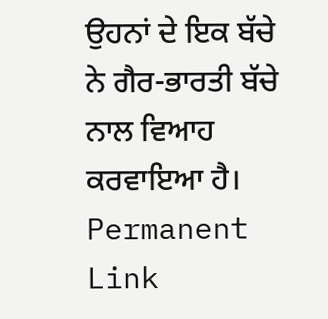ਉਹਨਾਂ ਦੇ ਇਕ ਬੱਚੇ ਨੇ ਗੈਰ-ਭਾਰਤੀ ਬੱਚੇ ਨਾਲ ਵਿਆਹ ਕਰਵਾਇਆ ਹੈ।
Permanent Link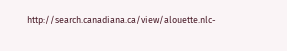http://search.canadiana.ca/view/alouette.nlc-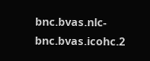bnc.bvas.nlc-bnc.bvas.icohc.2